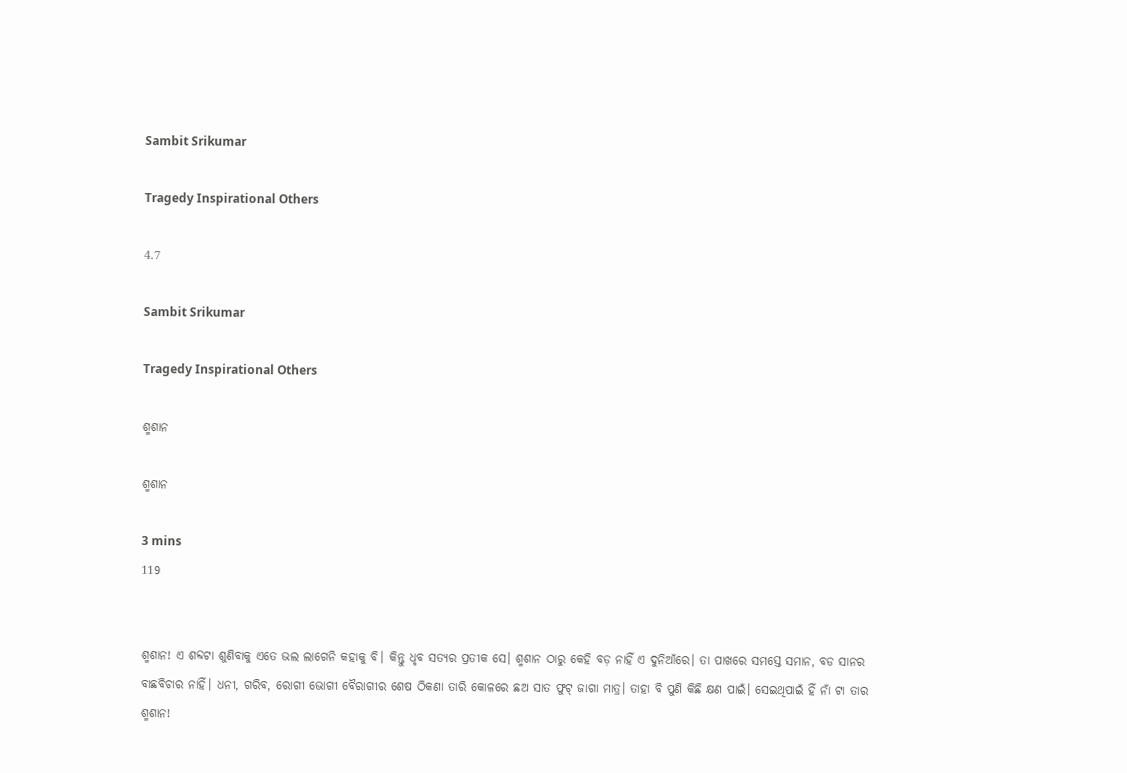Sambit Srikumar

Tragedy Inspirational Others

4.7

Sambit Srikumar

Tragedy Inspirational Others

ଶ୍ମଶାନ

ଶ୍ମଶାନ

3 mins
119


ଶ୍ମଶାନ! ଏ ଶବ୍ଦଟା ଶୁଣିବାକୁ ଏତେ ଭଲ ଲାଗେନି କହାକୁ ବି। କିନ୍ତୁ ଧୃବ ସତ୍ୟର ପ୍ରତୀକ ସେ। ଶ୍ମଶାନ ଠାରୁ କେହି ବଡ଼ ନାହିଁ ଏ ଦୁନିଆଁରେ। ତା ପାଖରେ ସମସ୍ତେ ସମାନ, ବଡ ସାନର ବାଛବିଚାର ନାହିଁ। ଧନୀ, ଗରିବ, ରୋଗୀ ଭୋଗୀ ବୈରାଗୀର ଶେଷ ଠିକଣା ତାରି କୋଳରେ ଛଅ ସାତ ଫୁଟ୍ ଜାଗା ମାତ୍ର। ତାହା ବି ପୁଣି କିଛି କ୍ଷଣ ପାଇଁ। ସେଇଥିପାଇଁ ହିଁ ନାଁ ଟା ତାର ଶ୍ମଶାନ!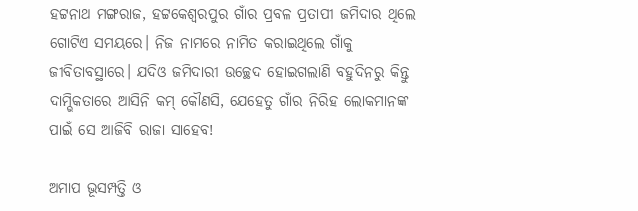ହଟ୍ଟନାଥ ମଙ୍ଗରାଜ, ହଟ୍ଟକେଶ୍ଵରପୁର ଗାଁର ପ୍ରବଳ ପ୍ରତାପୀ ଜମିଦାର ଥିଲେ ଗୋଟିଏ ସମୟରେ। ନିଜ ନାମରେ ନାମିତ କରାଇଥିଲେ ଗାଁକୁ ଜୀବିତାବସ୍ଥାରେ। ଯଦିଓ ଜମିଦାରୀ ଉଚ୍ଛେଦ ହୋଇଗଲାଣି ବହୁଦିନରୁ କିନ୍ତୁ ଦାମ୍ଭିକତାରେ ଆସିନି କମ୍ କୌଣସି, ଯେହେତୁ ଗାଁର ନିରିହ ଲୋକମାନଙ୍କ ପାଇଁ ସେ ଆଜିବି ରାଜା ସାହେବ!

ଅମାପ ଭୂସମ୍ପତ୍ତି ଓ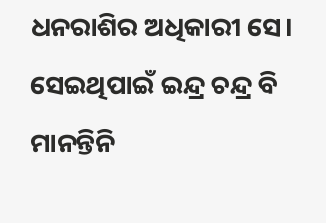ଧନରାଶିର ଅଧିକାରୀ ସେ। ସେଇଥିପାଇଁ ଇନ୍ଦ୍ର ଚନ୍ଦ୍ର ବି ମାନନ୍ତିନି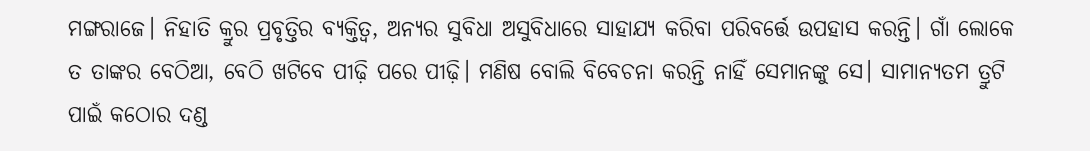ମଙ୍ଗରାଜେ। ନିହାତି କ୍ରୁର ପ୍ରବୃତ୍ତିର ବ୍ଯକ୍ତିତ୍ବ, ଅନ୍ୟର ସୁବିଧା ଅସୁବିଧାରେ ସାହାଯ୍ୟ କରିବା ପରିବର୍ତ୍ତେ ଉପହାସ କରନ୍ତି। ଗାଁ ଲୋକେ ତ ତାଙ୍କର ବେଠିଆ, ବେଠି ଖଟିବେ ପୀଢ଼ି ପରେ ପୀଢ଼ି। ମଣିଷ ବୋଲି ବିବେଚନା କରନ୍ତି ନାହିଁ ସେମାନଙ୍କୁ ସେ। ସାମାନ୍ୟତମ ତ୍ରୁଟି ପାଇଁ କଠୋର ଦଣ୍ଡ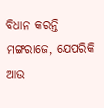ବିଧାନ କରନ୍ତି ମଙ୍ଗରାଜେ, ଯେପରିକି ଆଉ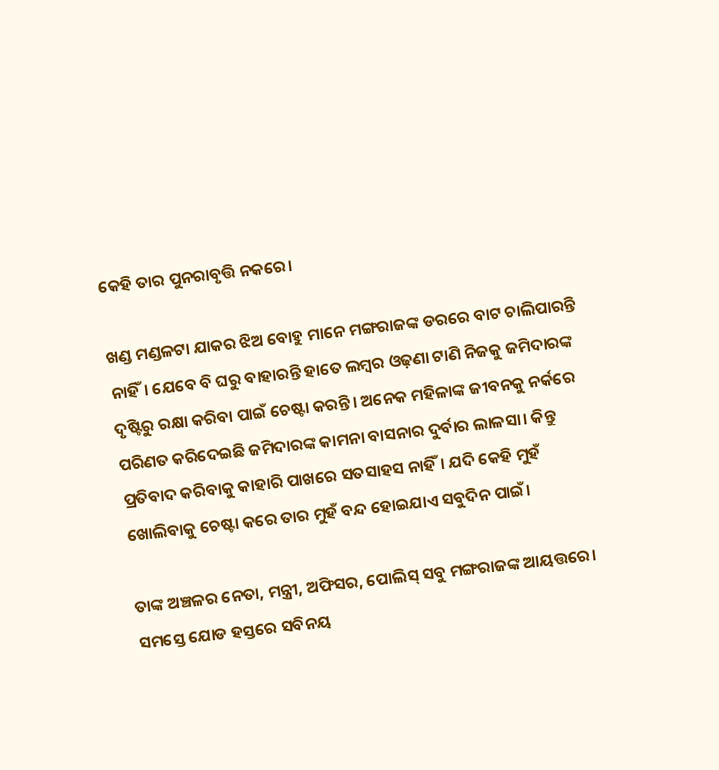କେହି ତାର ପୁନରାବୃତ୍ତି ନକରେ।

ଖଣ୍ଡ ମଣ୍ଡଳଟା ଯାକର ଝିଅ ବୋହୁ ମାନେ ମଙ୍ଗରାଜଙ୍କ ଡରରେ ବାଟ ଚାଲିପାରନ୍ତି ନାହିଁ। ଯେବେ ବି ଘରୁ ବାହାରନ୍ତି ହାତେ ଲମ୍ବର ଓଢ଼ଣା ଟାଣି ନିଜକୁ ଜମିଦାରଙ୍କ ଦୃଷ୍ଟିରୁ ରକ୍ଷା କରିବା ପାଇଁ ଚେଷ୍ଟା କରନ୍ତି। ଅନେକ ମହିଳାଙ୍କ ଜୀବନକୁ ନର୍କରେ ପରିଣତ କରିଦେଇଛି ଜମିଦାରଙ୍କ କାମନା ବାସନାର ଦୁର୍ବାର ଲାଳସା। କିନ୍ତୁ ପ୍ରତିବାଦ କରିବାକୁ କାହାରି ପାଖରେ ସତସାହସ ନାହିଁ। ଯଦି କେହି ମୁହଁ ଖୋଲିବାକୁ ଚେଷ୍ଟା କରେ ତାର ମୁହଁ ବନ୍ଦ ହୋଇଯାଏ ସବୁଦିନ ପାଇଁ।

ତାଙ୍କ ଅଞ୍ଚଳର ନେତା, ମନ୍ତ୍ରୀ, ଅଫିସର, ପୋଲିସ୍ ସବୁ ମଙ୍ଗରାଜଙ୍କ ଆୟତ୍ତରେ। ସମସ୍ତେ ଯୋଡ ହସ୍ତରେ ସବିନୟ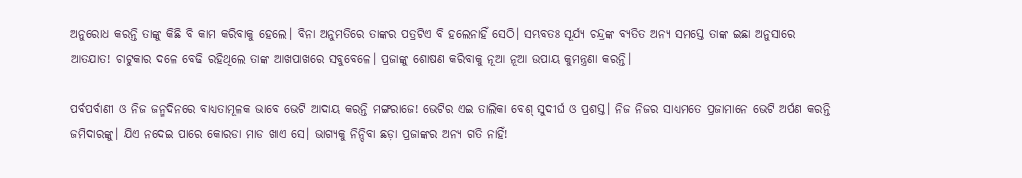ଅନୁରୋଧ କରନ୍ତି ତାଙ୍କୁ କିଛି ବି କାମ କରିବାକୁ ହେଲେ। ବିନା ଅନୁମତିରେ ତାଙ୍କର ପତ୍ରଟିଏ ବି ହଲେନାହିଁ ସେଠି। ସମ୍ଭବତଃ ସୂର୍ଯ୍ୟ ଚନ୍ଦ୍ରଙ୍କ ବ୍ୟତିତ ଅନ୍ୟ ସମସ୍ତେ ତାଙ୍କ ଇଛା ଅନୁସାରେ ଆତଯାତ! ଚାଟୁକାର ଦଳେ ବେଢି ରହିଥିଲେ ତାଙ୍କ ଆଖପାଖରେ ସବୁବେଳେ। ପ୍ରଜାଙ୍କୁ ଶୋଷଣ କରିବାକୁ ନୂଆ ନୂଆ ଉପାୟ କୁମନ୍ତ୍ରଣା କରନ୍ତି।

ପର୍ବପର୍ବାଣୀ ଓ ନିଜ ଜନ୍ମଦିନରେ ବାଧ୍ୟତାମୂଳକ ଭାବେ ଭେଟି ଆଦାୟ କରନ୍ତି ମଙ୍ଗରାଜେ! ଭେଟିର ଏଇ ତାଲିକା ବେଶ୍ ସୁଦୀର୍ଘ ଓ ପ୍ରଶସ୍ତ। ନିଜ ନିଜର ସାଧ୍ୟମତେ ପ୍ରଜାମାନେ ଭେଟି ଅର୍ପଣ କରନ୍ତି ଜମିଦାରଙ୍କୁ। ଯିଏ ନଦେଇ ପାରେ କୋରଡା ମାଡ ଖାଏ ସେ। ଭାଗ୍ୟକୁ ନିନ୍ଦିବା ଛଡ଼ା ପ୍ରଜାଙ୍କର ଅନ୍ୟ ଗତି ନାହିଁ!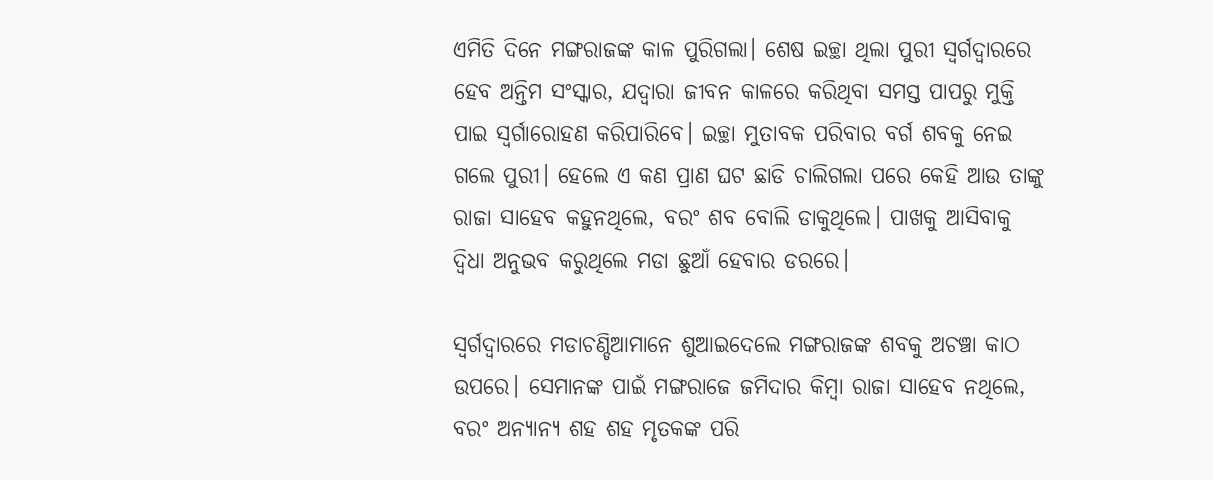ଏମିତି ଦିନେ ମଙ୍ଗରାଜଙ୍କ କାଳ ପୁରିଗଲା। ଶେଷ ଇଚ୍ଛା ଥିଲା ପୁରୀ ସ୍ଵର୍ଗଦ୍ଵାରରେ ହେବ ଅନ୍ତିମ ସଂସ୍କାର, ଯଦ୍ୱାରା ଜୀବନ କାଳରେ କରିଥିବା ସମସ୍ତ ପାପରୁ ମୁକ୍ତି ପାଇ ସ୍ବର୍ଗାରୋହଣ କରିପାରିବେ। ଇଚ୍ଛା ମୁତାବକ ପରିବାର ବର୍ଗ ଶବକୁ ନେଇ ଗଲେ ପୁରୀ। ହେଲେ ଏ କଣ ପ୍ରାଣ ଘଟ ଛାଡି ଚାଲିଗଲା ପରେ କେହି ଆଉ ତାଙ୍କୁ ରାଜା ସାହେବ କହୁନଥିଲେ, ବରଂ ଶବ ବୋଲି ଡାକୁଥିଲେ। ପାଖକୁ ଆସିବାକୁ ଦ୍ବିଧା ଅନୁଭବ କରୁଥିଲେ ମଡା ଛୁଆଁ ହେବାର ଡରରେ।

ସ୍ବର୍ଗଦ୍ବାରରେ ମଡାଚଣ୍ଡିଆମାନେ ଶୁଆଇଦେଲେ ମଙ୍ଗରାଜଙ୍କ ଶବକୁ ଅଚଞ୍ଚା କାଠ ଉପରେ। ସେମାନଙ୍କ ପାଇଁ ମଙ୍ଗରାଜେ ଜମିଦାର କିମ୍ବା ରାଜା ସାହେବ ନଥିଲେ, ବରଂ ଅନ୍ୟାନ୍ୟ ଶହ ଶହ ମୃତକଙ୍କ ପରି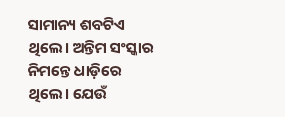ସାମାନ୍ୟ ଶବଟିଏ ଥିଲେ। ଅନ୍ତିମ ସଂସ୍କାର ନିମନ୍ତେ ଧାଡ଼ିରେ ଥିଲେ। ଯେଉଁ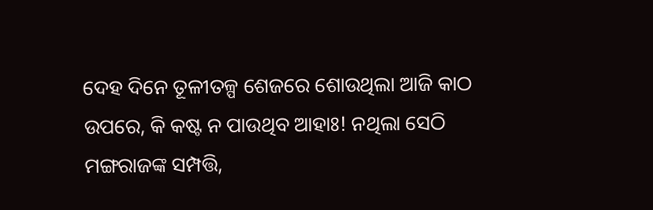ଦେହ ଦିନେ ତୂଳୀତଳ୍ପ ଶେଜରେ ଶୋଉଥିଲା ଆଜି କାଠ ଉପରେ, କି କଷ୍ଟ ନ ପାଉଥିବ ଆହାଃ! ନଥିଲା ସେଠି ମଙ୍ଗରାଜଙ୍କ ସମ୍ପତ୍ତି,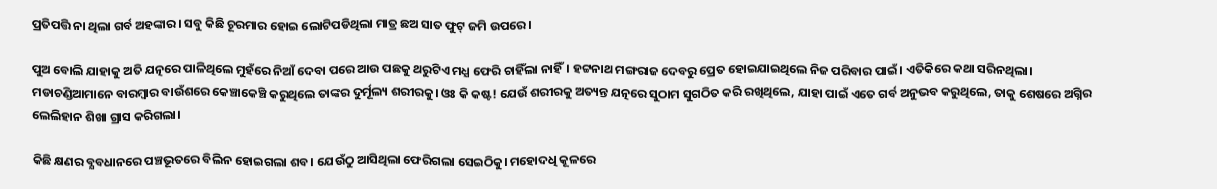ପ୍ରତିପତ୍ତି ନା ଥିଲା ଗର୍ବ ଅହଙ୍କାର। ସବୁ କିଛି ଚୂରମାର ହୋଇ ଲୋଟିପଡିଥିଲା ମାତ୍ର ଛଅ ସାତ ଫୁଟ୍ ଜମି ଉପରେ।

ପୁଅ ବୋଲି ଯାହାକୁ ଅତି ଯତ୍ନରେ ପାଳିଥିଲେ ମୁହଁରେ ନିଆଁ ଦେବା ପରେ ଆଉ ପଛକୁ ଥରୁଟିଏ ମଧ୍ଯ ଫେରି ଚାହିଁଲା ନାହିଁ। ହଟ୍ଟନାଥ ମଙ୍ଗରାଜ ଦେବରୁ ପ୍ରେତ ହୋଇଯାଇଥିଲେ ନିଜ ପରିବାର ପାଇଁ। ଏତିକିରେ କଥା ସରିନଥିଲା। ମଡାଚଣ୍ଡିଆମାନେ ବାରମ୍ବାର ବାଉଁଶରେ କେଞ୍ଚାକେଞ୍ଚି କରୁଥିଲେ ତାଙ୍କର ଦୁର୍ମୂଲ୍ୟ ଶରୀରକୁ। ଓଃ କି କଷ୍ଟ! ଯେଉଁ ଶରୀରକୁ ଅତ୍ୟନ୍ତ ଯତ୍ନରେ ସୁଠାମ ସୁଗଠିତ କରି ରଖିଥିଲେ, ଯାହା ପାଇଁ ଏତେ ଗର୍ବ ଅନୁଭବ କରୁଥିଲେ, ତାକୁ ଶେଷରେ ଅଗ୍ନିର ଲେଲିହାନ ଶିଖା ଗ୍ରାସ କରିଗଲା।

କିଛି କ୍ଷଣର ବ୍ଯବଧାନରେ ପଞ୍ଚଭୂତରେ ବିଲିନ ହୋଇଗଲା ଶବ। ଯେଉଁଠୁ ଆସିଥିଲା ଫେରିଗଲା ସେଇଠିକୁ। ମହୋଦଧି କୂଳରେ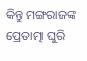କିନ୍ତୁ ମଙ୍ଗରାଜଙ୍କ ପ୍ରେତାତ୍ମା ଘୁରି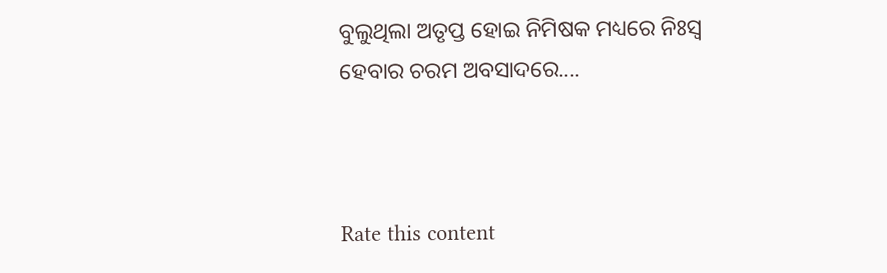ବୁଲୁଥିଲା ଅତୃପ୍ତ ହୋଇ ନିମିଷକ ମଧ୍ୟରେ ନିଃସ୍ବ ହେବାର ଚରମ ଅବସାଦରେ....



Rate this content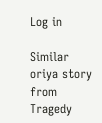Log in

Similar oriya story from Tragedy